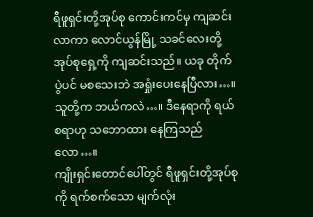ရီဖူရှင်းတို့အုပ်စု ကောင်းကင်မှ ကျဆင်းလာကာ လောင်ယွန်မြို့ သခင်လေးတို့ အုပ်စုရှေ့ကို ကျဆင်းသည်။ ယခု တိုက်ပွဲပင် မစသေးဘဲ အရှုံးပေးနေပြီလား…။ သူတို့က ဘယ်ကလဲ…။ ဒီနေရာကို ရယ်စရာဟု သဘောထား နေကြသည်လော…။
ကျိုးရှင်းတောင်ပေါ်တွင် ရီဖူရှင်းတို့အုပ်စုကို ရက်စက်သော မျက်လုံး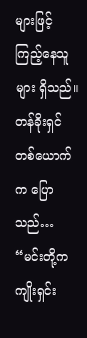များဖြင့် ကြည့်နေသူများ ရှိသည်။ တန်ခိုးရှင် တစ်ယောက်က ပြောသည်… “မင်းတို့က ကျိုးရှင်း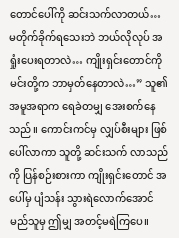တောင်ပေါ်ကို ဆင်းသက်လာတယ်… မတိုက်ခိုက်ရသေးဘဲ ဘယ်လိုလုပ် အရှုံးပေးရတာလဲ… ကျိုးရှင်းတောင်ကို မင်းတို့က ဘာမှတ်နေတာလဲ…” သူ၏အမူအရာက ရေခဲတမျှ အေးစက်နေသည်။ ကောင်းကင်မှ လျှပ်စီးများ ဖြစ်ပေါ်လာကာ သူတို့ ဆင်းသက် လာသည်ကို ပြန်စဉ်းစားကာ ကျိုးရှင်းတောင် အပေါ်မှ ပျံသန်း သွားရဲလောက်အောင် မည်သူမှ ဤမျှ အတင့်မရဲကြပေ။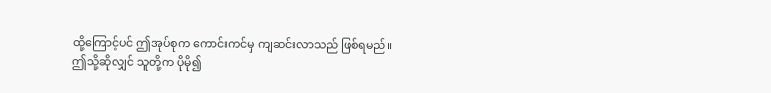ထို့ကြောင့်ပင် ဤအုပ်စုက ကောင်းကင်မှ ကျဆင်းလာသည် ဖြစ်ရမည်။
ဤသို့ဆိုလျှင် သူတို့က ပိုမို၍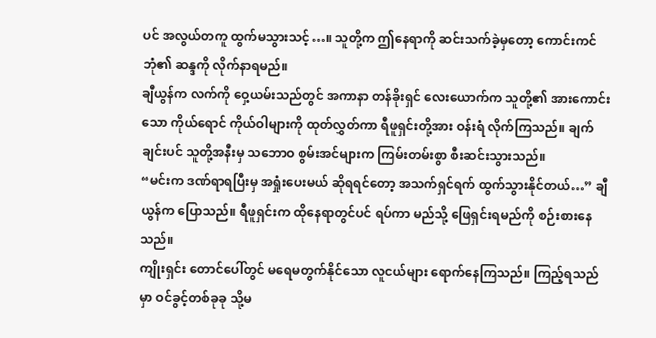ပင် အလွယ်တကူ ထွက်မသွားသင့်…။ သူတို့က ဤနေရာကို ဆင်းသက်ခဲ့မှတော့ ကောင်းကင်ဘုံ၏ ဆန္ဒကို လိုက်နာရမည်။
ချီယွန်က လက်ကို ဝှေ့ယမ်းသည်တွင် အကာနာ တန်ခိုးရှင် လေးယောက်က သူတို့၏ အားကောင်းသော ကိုယ်ရောင် ကိုယ်ဝါများကို ထုတ်လွှတ်ကာ ရီဖူရှင်းတို့အား ဝန်းရံ လိုက်ကြသည်။ ချက်ချင်းပင် သူတို့အနီးမှ သဘောဝ စွမ်းအင်များက ကြမ်းတမ်းစွာ စီးဆင်းသွားသည်။
“မင်းက ဒဏ်ရာရပြီးမှ အရှုံးပေးမယ် ဆိုရရင်တော့ အသက်ရှင်ရက် ထွက်သွားနိုင်တယ်…” ချီယွန်က ပြောသည်။ ရီဖူရှင်းက ထိုနေရာတွင်ပင် ရပ်ကာ မည်သို့ ဖြေရှင်းရမည်ကို စဉ်းစားနေသည်။
ကျိုးရှင်း တောင်ပေါ်တွင် မရေမတွက်နိုင်သော လူငယ်များ ရောက်နေကြသည်။ ကြည့်ရသည်မှာ ဝင်ခွင့်တစ်ခုခု သို့မ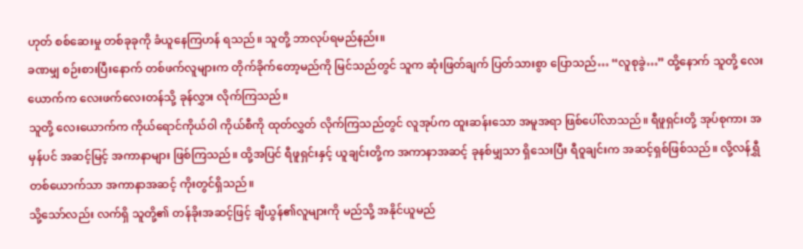ဟုတ် စစ်ဆေးမှု တစ်ခုခုကို ခံယူနေကြဟန် ရသည်။ သူတို့ ဘာလုပ်ရမည်နည်း။
ခဏမျှ စဉ်းစားပြီးနောက် တစ်ဖက်လူများက တိုက်ခိုက်တော့မည်ကို မြင်သည်တွင် သူက ဆုံးဖြတ်ချက် ပြတ်သားစွာ ပြောသည်… “လူစုခွဲ…” ထို့နောက် သူတို့ လေးယောက်က လေးဖက်လေးတန်သို့ ခုန်လွှား လိုက်ကြသည်။
သူတို့ လေးယောက်က ကိုယ်ရောင်ကိုယ်ဝါ ကိုယ်စီကို ထုတ်လွှတ် လိုက်ကြသည်တွင် လူအုပ်က ထူးဆန်းသော အမူအရာ ဖြစ်ပေါ်လာသည်။ ရီဖူရှင်းတို့ အုပ်စုကား အမှန်ပင် အဆင့်မြင့် အကာနာများ ဖြစ်ကြသည်။ ထို့အပြင် ရီဖူရှင်းနှင့် ယူချင်းတို့က အကာနာအဆင့် ခုနစ်မျှသာ ရှိသေးပြီး ရီဝူချင်းက အဆင့်ရှစ်ဖြစ်သည်။ လို့လန်ရွှီ တစ်ယောက်သာ အကာနာအဆင့် ကိုးတွင်ရှိသည်။
သို့သော်လည်း လက်ရှိ သူတို့၏ တန်ခိုးအဆင့်ဖြင့် ချီယွန်၏လူများကို မည်သို့ အနိုင်ယူမည်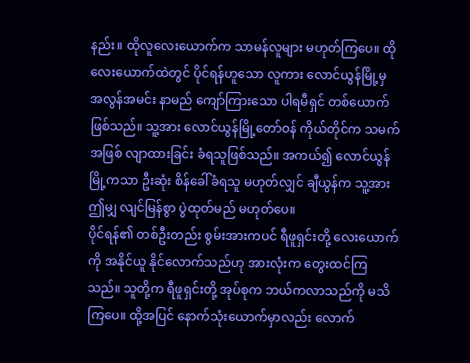နည်း။ ထိုလူလေးယောက်က သာမန်လူများ မဟုတ်ကြပေ။ ထိုလေးယောက်ထဲတွင် ပိုင်ရန်ဟူသော လူကား လောင်ယွန်မြို့မှ အလွန်အမင်း နာမည် ကျော်ကြားသော ပါရမီရှင် တစ်ယောက် ဖြစ်သည်။ သူ့အား လောင်ယွန်မြို့တော်ဝန် ကိုယ်တိုင်က သမက်အဖြစ် လျာထားခြင်း ခံရသူဖြစ်သည်။ အကယ်၍ လောင်ယွန်မြို့ကသာ ဦးဆုံး စိန်ခေါ်ခံရသူ မဟုတ်လျှင် ချီယွန်က သူ့အား ဤမျှ လျင်မြန်စွာ ပွဲထုတ်မည် မဟုတ်ပေ။
ပိုင်ရန်၏ တစ်ဦးတည်း စွမ်းအားကပင် ရီဖူရှင်းတို့ လေးယောက်ကို အနိုင်ယူ နိုင်လောက်သည်ဟု အားလုံးက တွေးထင်ကြသည်။ သူတို့က ရီဖူရှင်းတို့ အုပ်စုက ဘယ်ကလာသည်ကို မသိကြပေ။ ထို့အပြင် နောက်သုံးယောက်မှာလည်း လောက်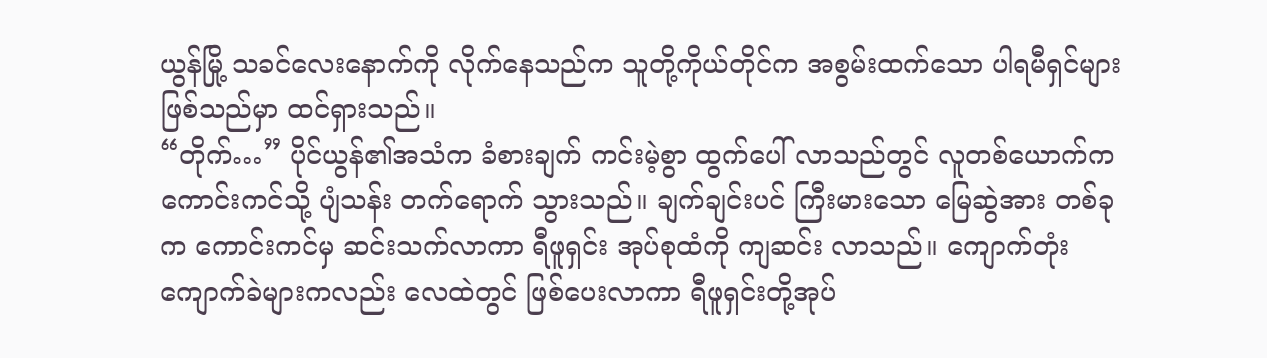ယွန်မြို့ သခင်လေးနောက်ကို လိုက်နေသည်က သူတို့ကိုယ်တိုင်က အစွမ်းထက်သော ပါရမီရှင်များ ဖြစ်သည်မှာ ထင်ရှားသည်။
“တိုက်…” ပိုင်ယွန်၏အသံက ခံစားချက် ကင်းမဲ့စွာ ထွက်ပေါ် လာသည်တွင် လူတစ်ယောက်က ကောင်းကင်သို့ ပျံသန်း တက်ရောက် သွားသည်။ ချက်ချင်းပင် ကြီးမားသော မြေဆွဲအား တစ်ခုက ကောင်းကင်မှ ဆင်းသက်လာကာ ရီဖူရှင်း အုပ်စုထံကို ကျဆင်း လာသည်။ ကျောက်တုံး ကျောက်ခဲများကလည်း လေထဲတွင် ဖြစ်ပေးလာကာ ရီဖူရှင်းတို့အုပ်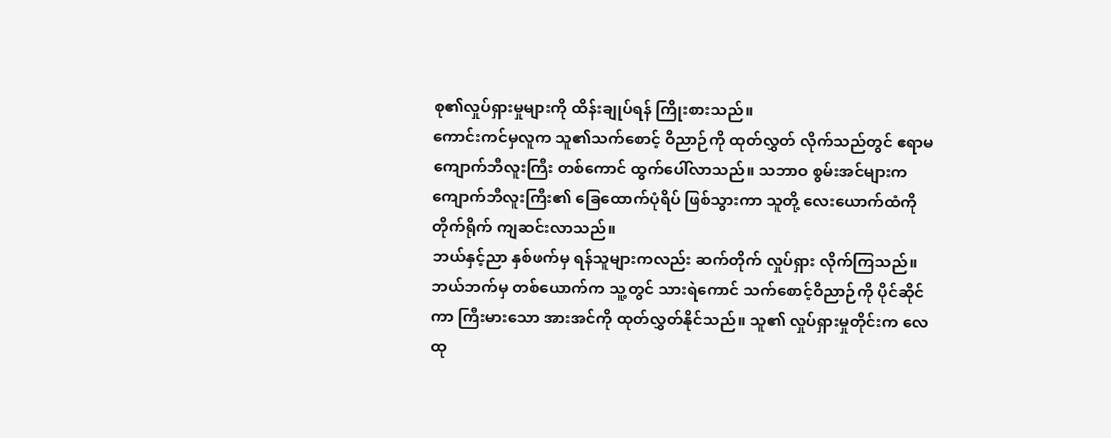စု၏လှုပ်ရှားမှုများကို ထိန်းချုပ်ရန် ကြိုးစားသည်။
ကောင်းကင်မှလူက သူ၏သက်စောင့် ဝိညာဉ်ကို ထုတ်လွှတ် လိုက်သည်တွင် ဧရာမ ကျောက်ဘီလူးကြီး တစ်ကောင် ထွက်ပေါ်လာသည်။ သဘာဝ စွမ်းအင်များက ကျောက်ဘီလူးကြီး၏ ခြေထောက်ပုံရိပ် ဖြစ်သွားကာ သူတို့ လေးယောက်ထံကို တိုက်ရိုက် ကျဆင်းလာသည်။
ဘယ်နှင့်ညာ နှစ်ဖက်မှ ရန်သူများကလည်း ဆက်တိုက် လှုပ်ရှား လိုက်ကြသည်။ ဘယ်ဘက်မှ တစ်ယောက်က သူ့တွင် သားရဲကောင် သက်စောင့်ဝိညာဉ်ကို ပိုင်ဆိုင်ကာ ကြီးမားသော အားအင်ကို ထုတ်လွှတ်နိုင်သည်။ သူ၏ လှုပ်ရှားမှုတိုင်းက လေထု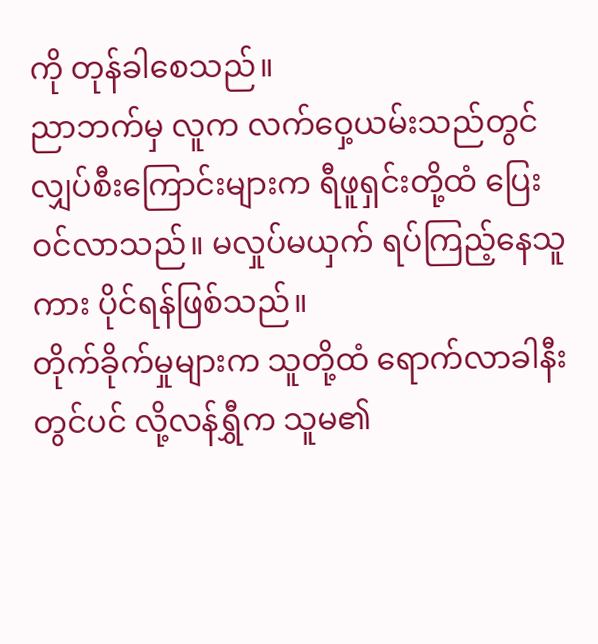ကို တုန်ခါစေသည်။
ညာဘက်မှ လူက လက်ဝှေ့ယမ်းသည်တွင် လျှပ်စီးကြောင်းများက ရီဖူရှင်းတို့ထံ ပြေးဝင်လာသည်။ မလှုပ်မယှက် ရပ်ကြည့်နေသူကား ပိုင်ရန်ဖြစ်သည်။
တိုက်ခိုက်မှုများက သူတို့ထံ ရောက်လာခါနီးတွင်ပင် လို့လန်ရွှီက သူမ၏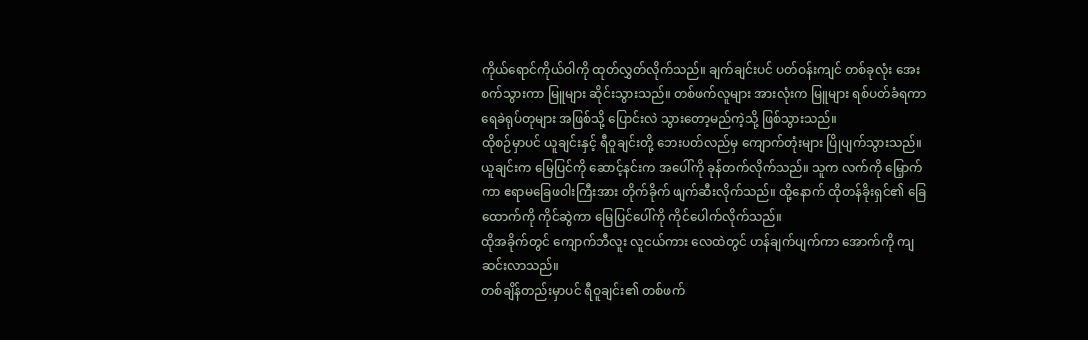ကိုယ်ရောင်ကိုယ်ဝါကို ထုတ်လွှတ်လိုက်သည်။ ချက်ချင်းပင် ပတ်ဝန်းကျင် တစ်ခုလုံး အေးစက်သွားကာ မြူများ ဆိုင်းသွားသည်။ တစ်ဖက်လူများ အားလုံးက မြူများ ရစ်ပတ်ခံရကာ ရေခဲရုပ်တုများ အဖြစ်သို့ ပြောင်းလဲ သွားတော့မည်ကဲ့သို့ ဖြစ်သွားသည်။
ထိုစဉ်မှာပင် ယူချင်းနှင့် ရီဝူချင်းတို့ ဘေးပတ်လည်မှ ကျောက်တုံးများ ပြိုပျက်သွားသည်။ ယူချင်းက မြေပြင်ကို ဆောင့်နင်းက အပေါ်ကို ခုန်တက်လိုက်သည်။ သူက လက်ကို မြှောက်ကာ ဧရာမခြေဖဝါးကြီးအား တိုက်ခိုက် ဖျက်ဆီးလိုက်သည်။ ထို့နောက် ထိုတန်ခိုးရှင်၏ ခြေထောက်ကို ကိုင်ဆွဲကာ မြေပြင်ပေါ်ကို ကိုင်ပေါက်လိုက်သည်။
ထိုအခိုက်တွင် ကျောက်ဘီလူး လူငယ်ကား လေထဲတွင် ဟန်ချက်ပျက်ကာ အောက်ကို ကျဆင်းလာသည်။
တစ်ချိန်တည်းမှာပင် ရီဝူချင်း၏ တစ်ဖက်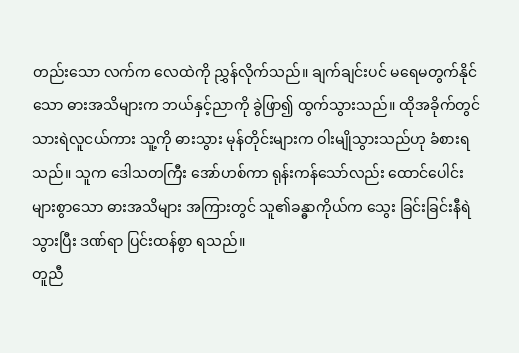တည်းသော လက်က လေထဲကို ညွှန်လိုက်သည်။ ချက်ချင်းပင် မရေမတွက်နိုင်သော ဓားအသိများက ဘယ်နှင့်ညာကို ခွဲဖြာ၍ ထွက်သွားသည်။ ထိုအခိုက်တွင် သားရဲလူငယ်ကား သူ့ကို ဓားသွား မုန်တိုင်းများက ဝါးမျိုသွားသည်ဟု ခံစားရသည်။ သူက ဒေါသတကြီး အော်ဟစ်ကာ ရုန်းကန်သော်လည်း ထောင်ပေါင်း များစွာသော ဓားအသိများ အကြားတွင် သူ၏ခန္ဓာကိုယ်က သွေး ခြင်းခြင်းနီရဲသွားပြီး ဒဏ်ရာ ပြင်းထန်စွာ ရသည်။
တူညီ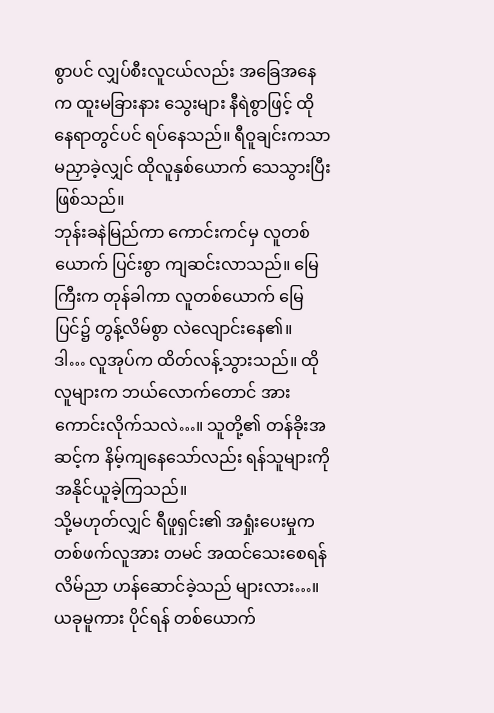စွာပင် လျှပ်စီးလူငယ်လည်း အခြေအနေက ထူးမခြားနား သွေးများ နီရဲစွာဖြင့် ထိုနေရာတွင်ပင် ရပ်နေသည်။ ရီဝူချင်းကသာ မညှာခဲ့လျှင် ထိုလူနှစ်ယောက် သေသွားပြီး ဖြစ်သည်။
ဘုန်းခနဲမြည်ကာ ကောင်းကင်မှ လူတစ်ယောက် ပြင်းစွာ ကျဆင်းလာသည်။ မြေကြီးက တုန်ခါကာ လူတစ်ယောက် မြေပြင်၌ တွန့်လိမ်စွာ လဲလျောင်းနေ၏။
ဒါ… လူအုပ်က ထိတ်လန့်သွားသည်။ ထိုလူများက ဘယ်လောက်တောင် အားကောင်းလိုက်သလဲ…။ သူတို့၏ တန်ခိုးအဆင့်က နိမ့်ကျနေသော်လည်း ရန်သူများကို အနိုင်ယူခဲ့ကြသည်။
သို့မဟုတ်လျှင် ရီဖူရှင်း၏ အရှုံးပေးမှုက တစ်ဖက်လူအား တမင် အထင်သေးစေရန် လိမ်ညာ ဟန်ဆောင်ခဲ့သည် များလား…။
ယခုမူကား ပိုင်ရန် တစ်ယောက်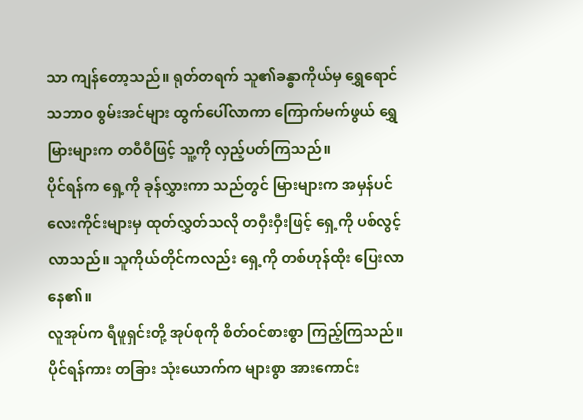သာ ကျန်တော့သည်။ ရုတ်တရက် သူ၏ခန္ဓာကိုယ်မှ ရွှေရောင် သဘာဝ စွမ်းအင်များ ထွက်ပေါ်လာကာ ကြောက်မက်ဖွယ် ရွှေမြားများက တဝီဝီဖြင့် သူ့ကို လှည့်ပတ်ကြသည်။
ပိုင်ရန်က ရှေ့ကို ခုန်လွှားကာ သည်တွင် မြားများက အမှန်ပင် လေးကိုင်းများမှ ထုတ်လွှတ်သလို တဝှီးဝှီးဖြင့် ရှေ့ကို ပစ်လွင့်လာသည်။ သူကိုယ်တိုင်ကလည်း ရှေ့ကို တစ်ဟုန်ထိုး ပြေးလာနေ၏။
လူအုပ်က ရီဖူရှင်းတို့ အုပ်စုကို စိတ်ဝင်စားစွာ ကြည့်ကြသည်။ ပိုင်ရန်ကား တခြား သုံးယောက်က များစွာ အားကောင်း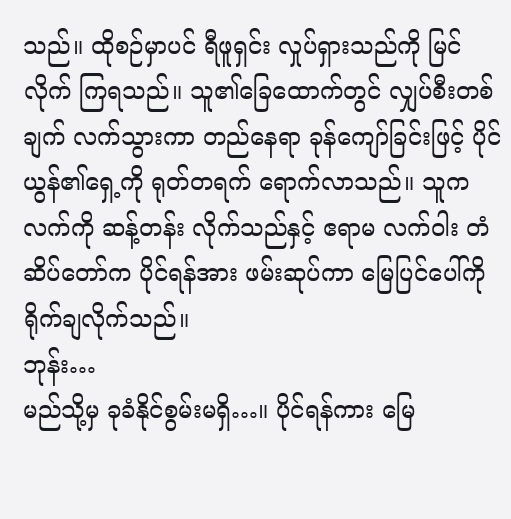သည်။ ထိုစဉ်မှာပင် ရီဖူရှင်း လှုပ်ရှားသည်ကို မြင်လိုက် ကြရသည်။ သူ၏ခြေထောက်တွင် လျှပ်စီးတစ်ချက် လက်သွားကာ တည်နေရာ ခုန်ကျော်ခြင်းဖြင့် ပိုင်ယွန်၏ရှေ့ကို ရုတ်တရက် ရောက်လာသည်။ သူက လက်ကို ဆန့်တန်း လိုက်သည်နှင့် ဧရာမ လက်ဝါး တံဆိပ်တော်က ပိုင်ရန်အား ဖမ်းဆုပ်ကာ မြေပြင်ပေါ်ကို ရိုက်ချလိုက်သည်။
ဘုန်း…
မည်သို့မှ ခုခံနိုင်စွမ်းမရှိ…။ ပိုင်ရန်ကား မြေ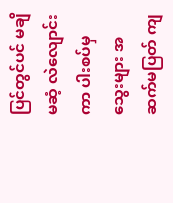ပြင်တွင်ပင် မချိမဆံ့ လဲလျောင်းကာ ပါးစပ်မှ သွေးများ အဆက်မပြတ် ကျ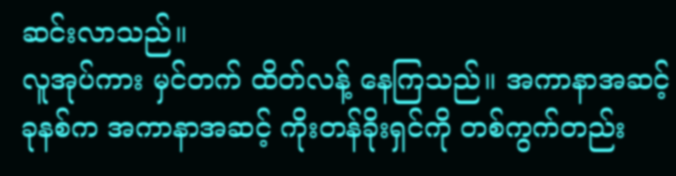ဆင်းလာသည်။
လူအုပ်ကား မှင်တက် ထိတ်လန့် နေကြသည်။ အကာနာအဆင့် ခုနစ်က အကာနာအဆင့် ကိုးတန်ခိုးရှင်ကို တစ်ကွက်တည်း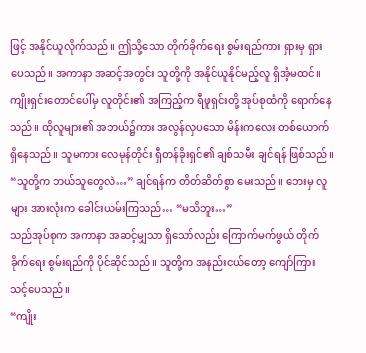ဖြင့် အနိုင်ယူလိုက်သည်။ ဤသို့သော တိုက်ခိုက်ရေး စွမ်းရည်ကား ရှားမှ ရှားပေသည်။ အကာနာ အဆင့်အတွင်း သူတို့ကို အနိုင်ယူနိုင်မည့်လူ ရှိအံ့မထင်။
ကျိုးရှင်းတောင်ပေါ်မှ လူတိုင်း၏ အကြည့်က ရီဖူရှင်းတို့ အုပ်စုထံကို ရောက်နေသည်။ ထိုလူများ၏ အဘယ်၌ကား အလွန်လှပသော မိန်းကလေး တစ်ယောက် ရှိနေသည်။ သူမကား လေမုန်တိုင်း ရှီတန်ခိုးရှင်၏ ချစ်သမီး ချင်ရန် ဖြစ်သည်။
“သူတို့က ဘယ်သူတွေလဲ…” ချင်ရန်က တိတ်ဆိတ်စွာ မေးသည်။ ဘေးမှ လူများ အားလုံးက ခေါင်းယမ်းကြသည်… “မသိဘူး…”
သည်အုပ်စုက အကာနာ အဆင့်မျှသာ ရှိသော်လည်း ကြောက်မက်ဖွယ် တိုက်ခိုက်ရေး စွမ်းရည်ကို ပိုင်ဆိုင်သည်။ သူတို့က အနည်းငယ်တော့ ကျော်ကြား သင့်ပေသည်။
“ကျိုး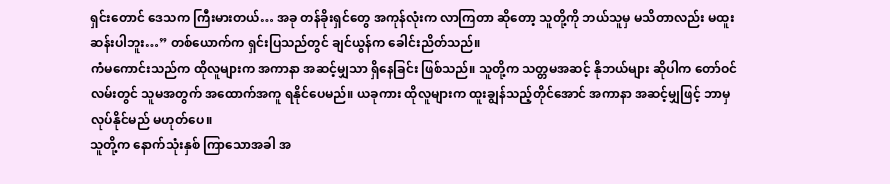ရှင်းတောင် ဒေသက ကြီးမားတယ်… အခု တန်ခိုးရှင်တွေ အကုန်လုံးက လာကြတာ ဆိုတော့ သူတို့ကို ဘယ်သူမှ မသိတာလည်း မထူးဆန်းပါဘူး…” တစ်ယောက်က ရှင်းပြသည်တွင် ချင်ယွန်က ခေါင်းညိတ်သည်။
ကံမကောင်းသည်က ထိုလူများက အကာနာ အဆင့်မျှသာ ရှိနေခြင်း ဖြစ်သည်။ သူတို့က သတ္တမအဆင့် နိုဘယ်များ ဆိုပါက တော်ဝင်လမ်းတွင် သူမအတွက် အထောက်အကူ ရနိုင်ပေမည်။ ယခုကား ထိုလူများက ထူးချွန်သည့်တိုင်အောင် အကာနာ အဆင့်မျှဖြင့် ဘာမှ လုပ်နိုင်မည် မဟုတ်ပေ။
သူတို့က နောက်သုံးနှစ် ကြာသောအခါ အ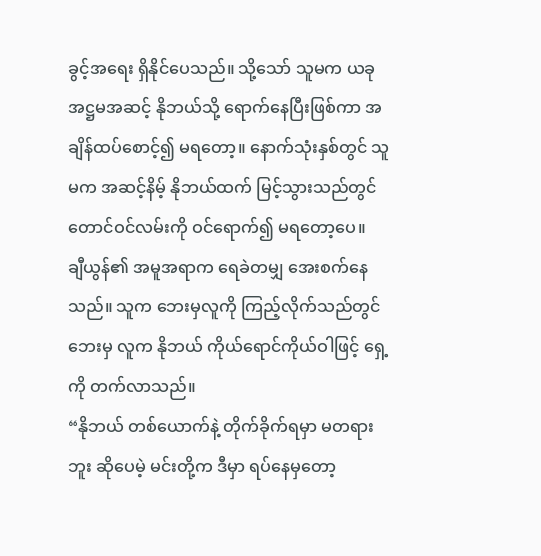ခွင့်အရေး ရှိနိုင်ပေသည်။ သို့သော် သူမက ယခု အဋ္ဌမအဆင့် နိုဘယ်သို့ ရောက်နေပြီးဖြစ်ကာ အချိန်ထပ်စောင့်၍ မရတော့။ နောက်သုံးနှစ်တွင် သူမက အဆင့်နိမ့် နိုဘယ်ထက် မြင့်သွားသည်တွင် တောင်ဝင်လမ်းကို ဝင်ရောက်၍ မရတော့ပေ။
ချီယွန်၏ အမူအရာက ရေခဲတမျှ အေးစက်နေသည်။ သူက ဘေးမှလူကို ကြည့်လိုက်သည်တွင် ဘေးမှ လူက နိုဘယ် ကိုယ်ရောင်ကိုယ်ဝါဖြင့် ရှေ့ကို တက်လာသည်။
“နိုဘယ် တစ်ယောက်နဲ့ တိုက်ခိုက်ရမှာ မတရားဘူး ဆိုပေမဲ့ မင်းတို့က ဒီမှာ ရပ်နေမှတော့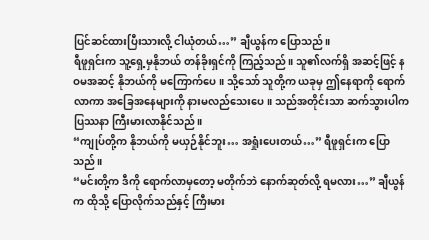ပြင်ဆင်ထားပြီးသားလို့ ငါယုံတယ်…” ချီယွန်က ပြောသည်။
ရီဖူရှင်းက သူ့ရှေ့မှနိုဘယ် တန်ခိုးရှင်ကို ကြည့်သည်။ သူ၏လက်ရှိ အဆင့်ဖြင့် နဝမအဆင့် နိုဘယ်ကို မကြောက်ပေ။ သို့သော် သူတို့က ယခုမှ ဤနေရာကို ရောက်လာကာ အခြေအနေများကို နားမလည်သေးပေ။ သည်အတိုင်းသာ ဆက်သွားပါက ပြဿနာ ကြီးမားလာနိုင်သည်။
“ကျုပ်တို့က နိုဘယ်ကို မယှဉ်နိုင်ဘူး… အရှုံးပေးတယ်…” ရီဖူရှင်းက ပြောသည်။
“မင်းတို့က ဒီကို ရောက်လာမှတော့ မတိုက်ဘဲ နောက်ဆုတ်လို့ ရမလား…” ချီယွန်က ထိုသို့ ပြောလိုက်သည်နှင့် ကြီးမား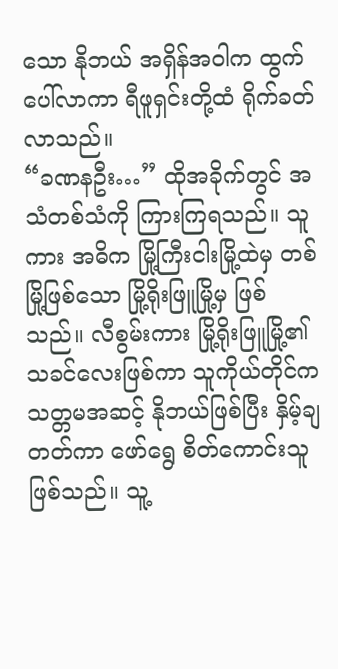သော နိုဘယ် အရှိန်အဝါက ထွက်ပေါ်လာကာ ရီဖူရှင်းတို့ထံ ရိုက်ခတ်လာသည်။
“ခဏနဦး…” ထိုအခိုက်တွင် အသံတစ်သံကို ကြားကြရသည်။ သူကား အဓိက မြို့ကြီးငါးမြို့ထဲမှ တစ်မြို့ဖြစ်သော မြို့ရိုးဖြူမြို့မှ ဖြစ်သည်။ လီစွမ်းကား မြို့ရိုးဖြူမြို့၏ သခင်လေးဖြစ်ကာ သူကိုယ်တိုင်က သတ္တမအဆင့် နိုဘယ်ဖြစ်ပြီး နှိမ့်ချတတ်ကာ ဖော်ရွေ စိတ်ကောင်းသူ ဖြစ်သည်။ သူ့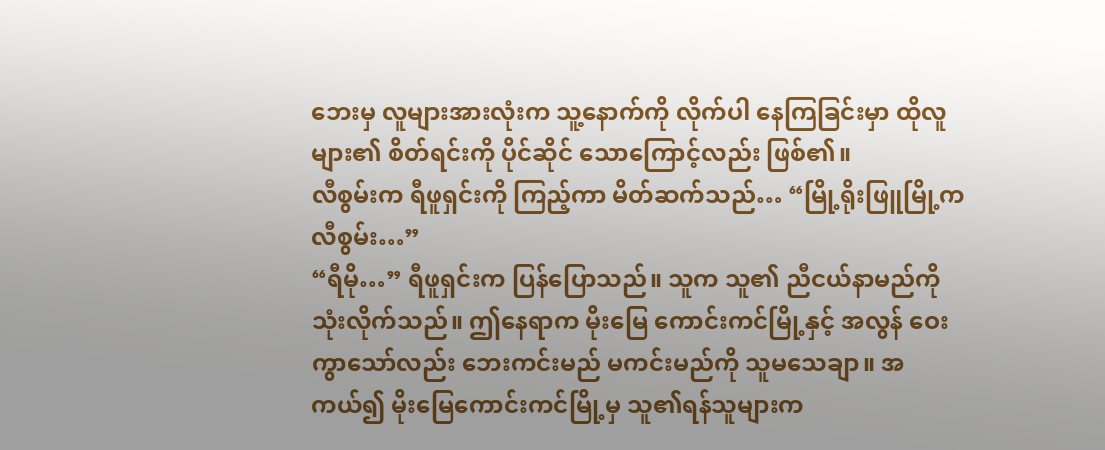ဘေးမှ လူများအားလုံးက သူ့နောက်ကို လိုက်ပါ နေကြခြင်းမှာ ထိုလူများ၏ စိတ်ရင်းကို ပိုင်ဆိုင် သောကြောင့်လည်း ဖြစ်၏။
လီစွမ်းက ရီဖူရှင်းကို ကြည့်ကာ မိတ်ဆက်သည်… “မြို့ရိုးဖြူမြို့က လီစွမ်း…”
“ရီမို…” ရီဖူရှင်းက ပြန်ပြောသည်။ သူက သူ၏ ညီငယ်နာမည်ကို သုံးလိုက်သည်။ ဤနေရာက မိုးမြေ ကောင်းကင်မြို့နှင့် အလွန် ဝေးကွာသော်လည်း ဘေးကင်းမည် မကင်းမည်ကို သူမသေချာ။ အကယ်၍ မိုးမြေကောင်းကင်မြို့မှ သူ၏ရန်သူများက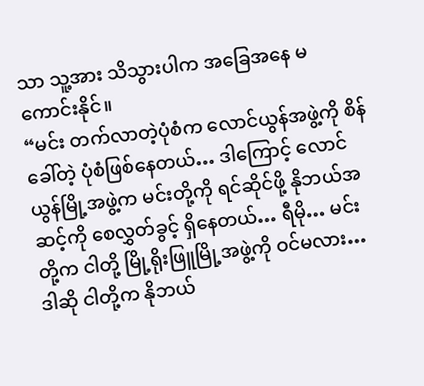သာ သူ့အား သိသွားပါက အခြေအနေ မကောင်းနိုင်။
“မင်း တက်လာတဲ့ပုံစံက လောင်ယွန်အဖွဲ့ကို စိန်ခေါ်တဲ့ ပုံစံဖြစ်နေတယ်… ဒါကြောင့် လောင်ယွန်မြို့အဖွဲ့က မင်းတို့ကို ရင်ဆိုင်ဖို့ နိုဘယ်အဆင့်ကို စေလွှတ်ခွင့် ရှိနေတယ်… ရီမို… မင်းတို့က ငါတို့ မြို့ရိုးဖြူမြို့အဖွဲ့ကို ဝင်မလား… ဒါဆို ငါတို့က နိုဘယ်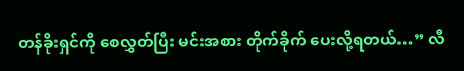တန်ခိုးရှင်ကို စေလွှတ်ပြီး မင်းအစား တိုက်ခိုက် ပေးလို့ရတယ်…” လီ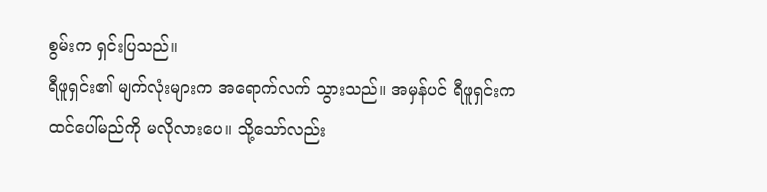စွမ်းက ရှင်းပြသည်။
ရီဖူရှင်း၏ မျက်လုံးများက အရောက်လက် သွားသည်။ အမှန်ပင် ရီဖူရှင်းက ထင်ပေါ်မည်ကို မလိုလားပေ။ သို့သော်လည်း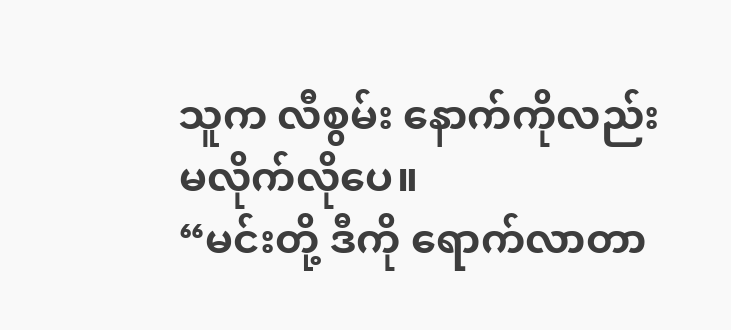သူက လီစွမ်း နောက်ကိုလည်း မလိုက်လိုပေ။
“မင်းတို့ ဒီကို ရောက်လာတာ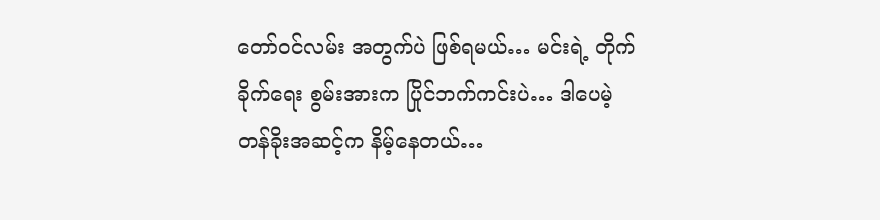တော်ဝင်လမ်း အတွက်ပဲ ဖြစ်ရမယ်… မင်းရဲ့ တိုက်ခိုက်ရေး စွမ်းအားက ပြိုင်ဘက်ကင်းပဲ… ဒါပေမဲ့ တန်ခိုးအဆင့်က နိမ့်နေတယ်…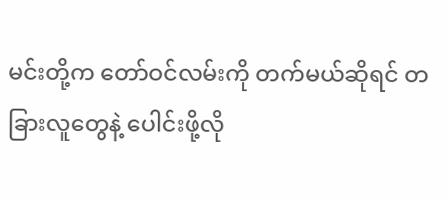မင်းတို့က တော်ဝင်လမ်းကို တက်မယ်ဆိုရင် တခြားလူတွေနဲ့ ပေါင်းဖို့လို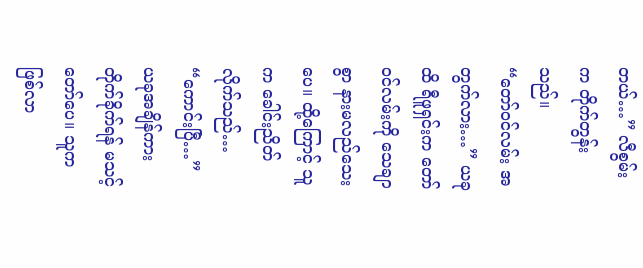တယ်…” လီစွမ်းက တိုက်တွန်းသည်။
“တော်ဝင်လမ်း အတွက်လား…” ယခုထိ ရီဖူရှင်းက တော်ဝင်လမ်းကို သေချာစွာ နားမလည်သေးပေ။ ထို့ကြောင့် သူက ခေါင်းညိတ် လိုက်သည်… “ကောင်းပြီ…”
ယခုအချိန်ကား တိုက်ခိုက်ရန် မသင့်တော်ပေ။ သူက ဖြစ်လာ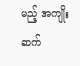မည့် အကျိုးဆက်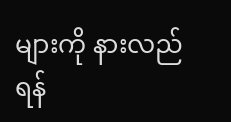များကို နားလည်ရန်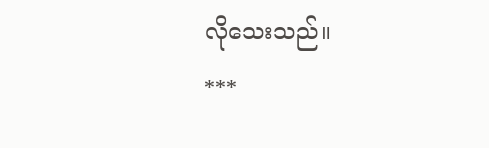လိုသေးသည်။
***